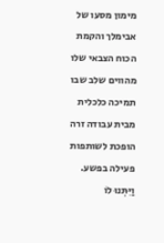מימון מסעו של אבימלך והקמת הכוח הצבאי שלו מהווים שלב שבו תמיכה כלכלית מבית עבודה זרה הופכת לשותפות פעילה בפשע.
וַיִּתְּנוּ לוֹ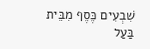שִׁבְעִים כֶּסֶף מִבֵּית בַּעַל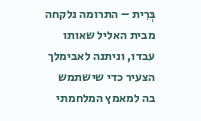בְּרִית – התרומה נלקחה מבית האליל שאותו עבדו, וניתנה לאבימלך הצעיר כדי שישתמש בה למאמץ המלחמתי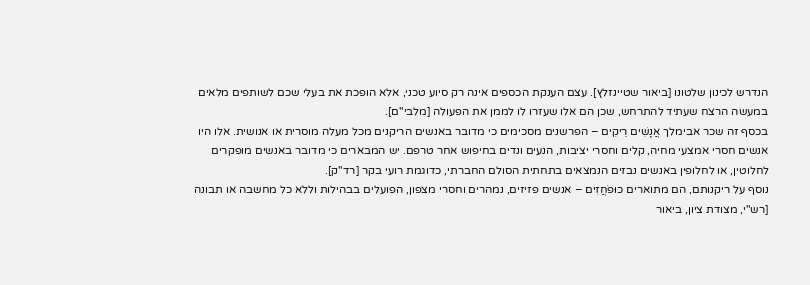הנדרש לכינון שלטונו [ביאור שטיינזלץ]. עצם הענקת הכספים אינה רק סיוע טכני, אלא הופכת את בעלי שכם לשותפים מלאים במעשה הרצח שעתיד להתרחש, שכן הם אלו שעזרו לו לממן את הפעולה [מלבי"ם].
בכסף זה שכר אבימלך אֲנָשִׁים רֵיקִים – הפרשנים מסכימים כי מדובר באנשים הריקנים מכל מעלה מוסרית או אנושית. אלו היו אנשים חסרי אמצעי מחיה, קלים וחסרי יציבות, הנעים ונדים בחיפוש אחר טרפם. יש המבארים כי מדובר באנשים מופקרים לחלוטין, או לחלופין באנשים נבזים הנמצאים בתחתית הסולם החברתי, כדוגמת רועי בקר [רד"ק].
נוסף על ריקנותם, הם מתוארים כוּפֹחֲזִים – אנשים פזיזים, נמהרים וחסרי מצפון, הפועלים בבהילות וללא כל מחשבה או תבונה [רש"י, מצודת ציון, ביאור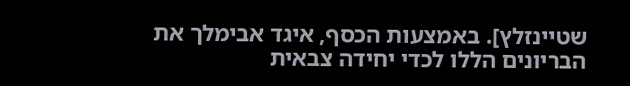שטיינזלץ]. באמצעות הכסף, איגד אבימלך את הבריונים הללו לכדי יחידה צבאית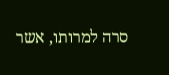סרה למרותו, אשר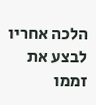הלכה אחריו לבצע את זממו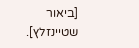[ביאור שטיינזלץ].